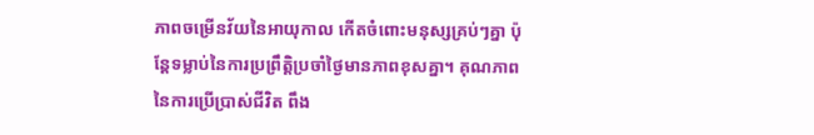ភាពចម្រើនវ័យនៃអាយុកាល កើតចំពោះមនុស្សគ្រប់ៗគ្នា ប៉ុន្តែទម្លាប់នៃការប្រព្រឹត្តិប្រចាំថ្ងៃមានភាពខុសគ្នា។ គុណភាពនៃការប្រើប្រាស់ជីវិត ពឹង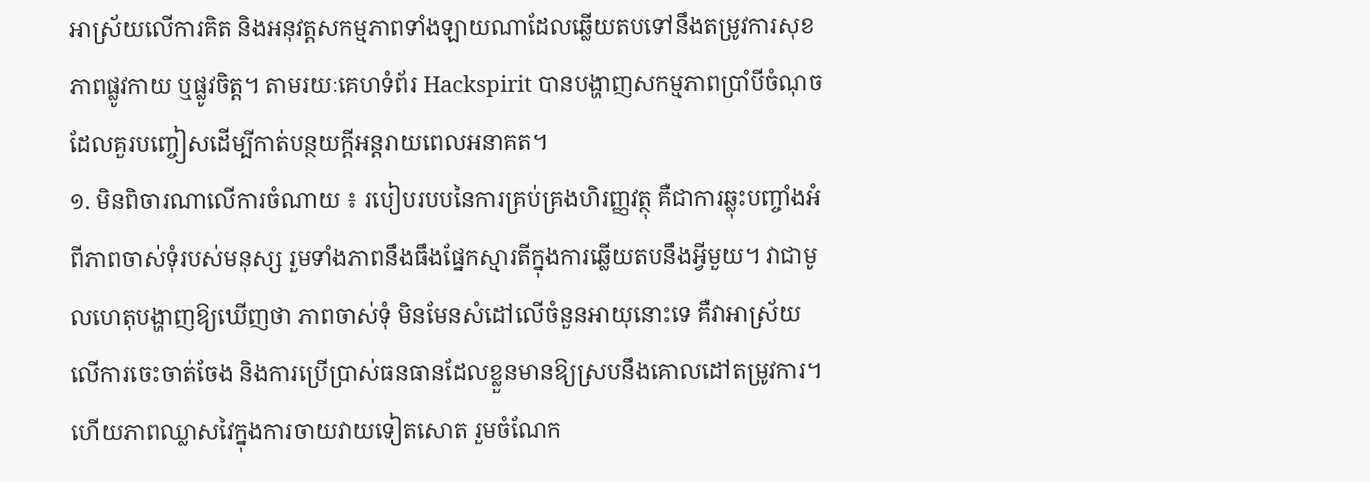អាស្រ័យលើការគិត និងអនុវត្តសកម្មភាពទាំងឡាយណាដែលឆ្លើយតបទៅនឹងតម្រូវការសុខភាពផ្លូវកាយ ឬផ្លូវចិត្ត។ តាមរយៈគេហទំព័រ Hackspirit បានបង្ហាញសកម្មភាពប្រាំបីចំណុចដែលគួរបញ្ចៀសដើម្បីកាត់បន្ថយក្ដីអន្តរាយពេលអនាគត។
១. មិនពិចារណាលើការចំណាយ ៖ របៀបរបបនៃការគ្រប់គ្រងហិរញ្ញវត្ថុ គឺជាការឆ្លុះបញ្ចាំងអំពីភាពចាស់ទុំរបស់មនុស្ស រួមទាំងភាពនឹងធឹងផ្នែកស្មារតីក្នុងការឆ្លើយតបនឹងអ្វីមួយ។ វាជាមូលហេតុបង្ហាញឱ្យឃើញថា ភាពចាស់ទុំ មិនមែនសំដៅលើចំនួនអាយុនោះទេ គឺវាអាស្រ័យលើការចេះចាត់ចែង និងការប្រើប្រាស់ធនធានដែលខ្លួនមានឱ្យស្របនឹងគោលដៅតម្រូវការ។ ហើយភាពឈ្លាសវៃក្នុងការចាយវាយទៀតសោត រួមចំណែក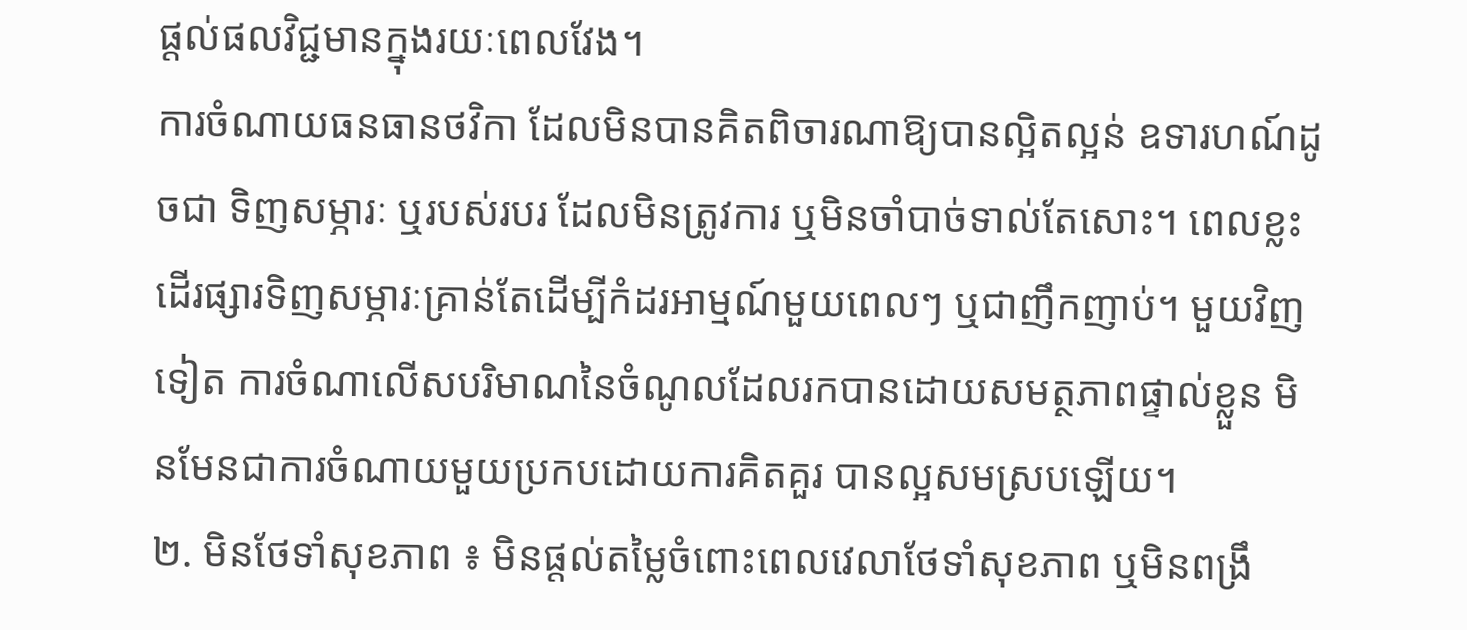ផ្តល់ផលវិជ្ជមានក្នុងរយៈពេលវែង។
ការចំណាយធនធានថវិកា ដែលមិនបានគិតពិចារណាឱ្យបានល្អិតល្អន់ ឧទារហណ៍ដូចជា ទិញសម្ភារៈ ឬរបស់របរ ដែលមិនត្រូវការ ឬមិនចាំបាច់ទាល់តែសោះ។ ពេលខ្លះ ដើរផ្សារទិញសម្ភារៈគ្រាន់តែដើម្បីកំដរអាម្មណ៍មួយពេលៗ ឬជាញឹកញាប់។ មួយវិញទៀត ការចំណាលើសបរិមាណនៃចំណូលដែលរកបានដោយសមត្ថភាពផ្ទាល់ខ្លួន មិនមែនជាការចំណាយមួយប្រកបដោយការគិតគួរ បានល្អសមស្របឡើយ។
២. មិនថែទាំសុខភាព ៖ មិនផ្តល់តម្លៃចំពោះពេលវេលាថែទាំសុខភាព ឬមិនពង្រឹ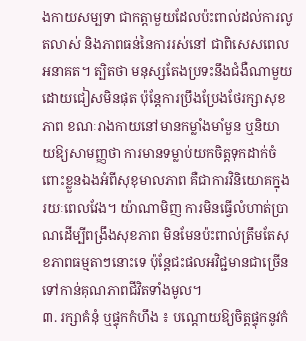ងកាយសម្បទា ជាកត្តាមួយដែលប៉ះពាល់ដល់ការលូតលាស់ និងភាពធន់នៃការរស់នៅ ជាពិសេសពេលអនាគត។ ត្បិតថា មនុស្សតែងប្រទះនឹងជំងឺណាមួយដោយជៀសមិនផុត ប៉ុន្តែការប្រឹងប្រែងថែរក្សាសុខភាព ខណៈរាងកាយនៅមានកម្លាំងមាំមួន ឬនិយាយឱ្យសាមញ្ញថា ការមានទម្លាប់យកចិត្តទុកដាក់ចំពោះខ្លួនឯងអំពីសុខុមាលភាព គឺជាការវិនិយោគក្នុងរយៈពេលវែង។ យ៉ាណាមិញ ការមិនធ្វើលំហាត់ប្រាណដើម្បីពង្រឹងសុខភាព មិនមែនប៉ះពាល់ត្រឹមតែសុខភាពធម្មតាៗនោះទេ ប៉ុន្តែជះផលអវិជ្ជមានជាច្រើន ទៅកាន់គុណភាពជីវិតទាំងមូល។
៣. រក្សាគំនុំ ឬផ្ទុកកំហឹង ៖ បណ្តោយឱ្យចិត្តផ្ទុកនូវកំ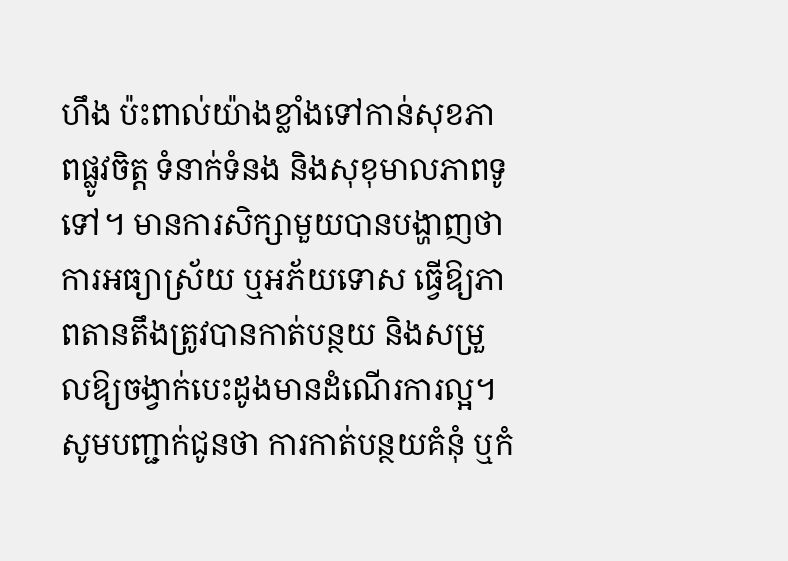ហឹង ប៉ះពាល់យ៉ាងខ្លាំងទៅកាន់សុខភាពផ្លូវចិត្ត ទំនាក់ទំនង និងសុខុមាលភាពទូទៅ។ មានការសិក្សាមួយបានបង្ហាញថា ការអធ្យាស្រ័យ ឬអភ័យទោស ធ្វើឱ្យភាពតានតឹងត្រូវបានកាត់បន្ថយ និងសម្រួលឱ្យចង្វាក់បេះដូងមានដំណើរការល្អ។ សូមបញ្ជាក់ជូនថា ការកាត់បន្ថយគំនុំ ឬកំ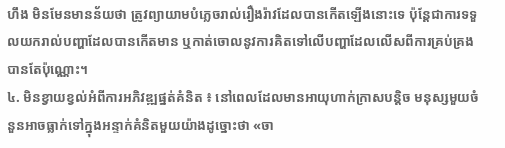ហឹង មិនមែនមានន័យថា ត្រូវព្យាយាមបំភ្លេចរាល់រឿងរ៉ាវដែលបានកើតឡើងនោះទេ ប៉ុន្តែជាការទទួលយករាល់បញ្ហាដែលបានកើតមាន ឬកាត់ចោលនូវការគិតទៅលើបញ្ហាដែលលើសពីការគ្រប់គ្រងបានតែប៉ុណ្ណោះ។
៤. មិនខ្វាយខ្វល់អំពីការអភិវឌ្ឍផ្នត់គំនិត ៖ នៅពេលដែលមានអាយុហាក់ក្រាសបន្តិច មនុស្សមួយចំនួនអាចធ្លាក់ទៅក្នុងអន្ទាក់គំនិតមួយយ៉ាងដូច្នោះថា «ចា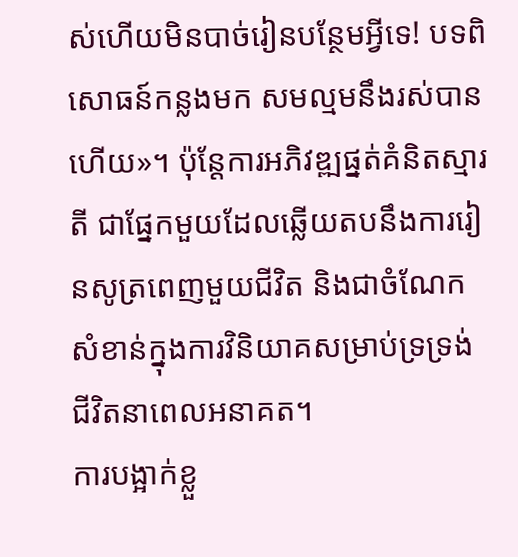ស់ហើយមិនបាច់រៀនបន្ថែមអ្វីទេ! បទពិសោធន៍កន្លងមក សមល្មមនឹងរស់បានហើយ»។ ប៉ុន្តែការអភិវឌ្ឍផ្នត់គំនិតស្មារតី ជាផ្នែកមួយដែលឆ្លើយតបនឹងការរៀនសូត្រពេញមួយជីវិត និងជាចំណែកសំខាន់ក្នុងការវិនិយាគសម្រាប់ទ្រទ្រង់ជីវិតនាពេលអនាគត។
ការបង្អាក់ខ្លួ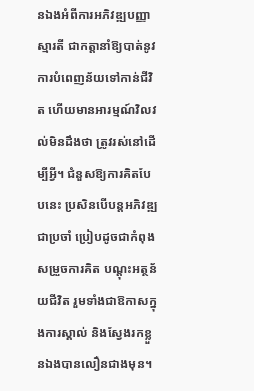នឯងអំពីការអភិវឌ្ឍបញ្ញាស្មារតី ជាកត្តានាំឱ្យបាត់នូវការបំពេញន័យទៅកាន់ជីវិត ហើយមានអារម្មណ៍វិលវល់មិនដឹងថា ត្រូវរស់នៅដើម្បីអ្វី។ ជំនួសឱ្យការគិតបែបនេះ ប្រសិនបើបន្តអភិវឌ្ឍជាប្រចាំ ប្រៀបដូចជាកំពុងសម្រួចការគិត បណ្តុះអត្ថន័យជីវិត រួមទាំងជាឱកាសក្នុងការស្គាល់ និងស្វែងរកខ្លួនឯងបានលឿនជាងមុន។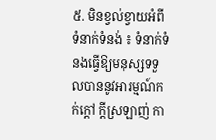៥. មិនខ្វល់ខ្វាយអំពីទំនាក់ទំនង់ ៖ ទំនាក់ទំនងធ្វើឱ្យមនុស្សទទួលបាននូវអារម្មណ៍កក់ក្ដៅ ក្ដីស្រឡាញ់ កា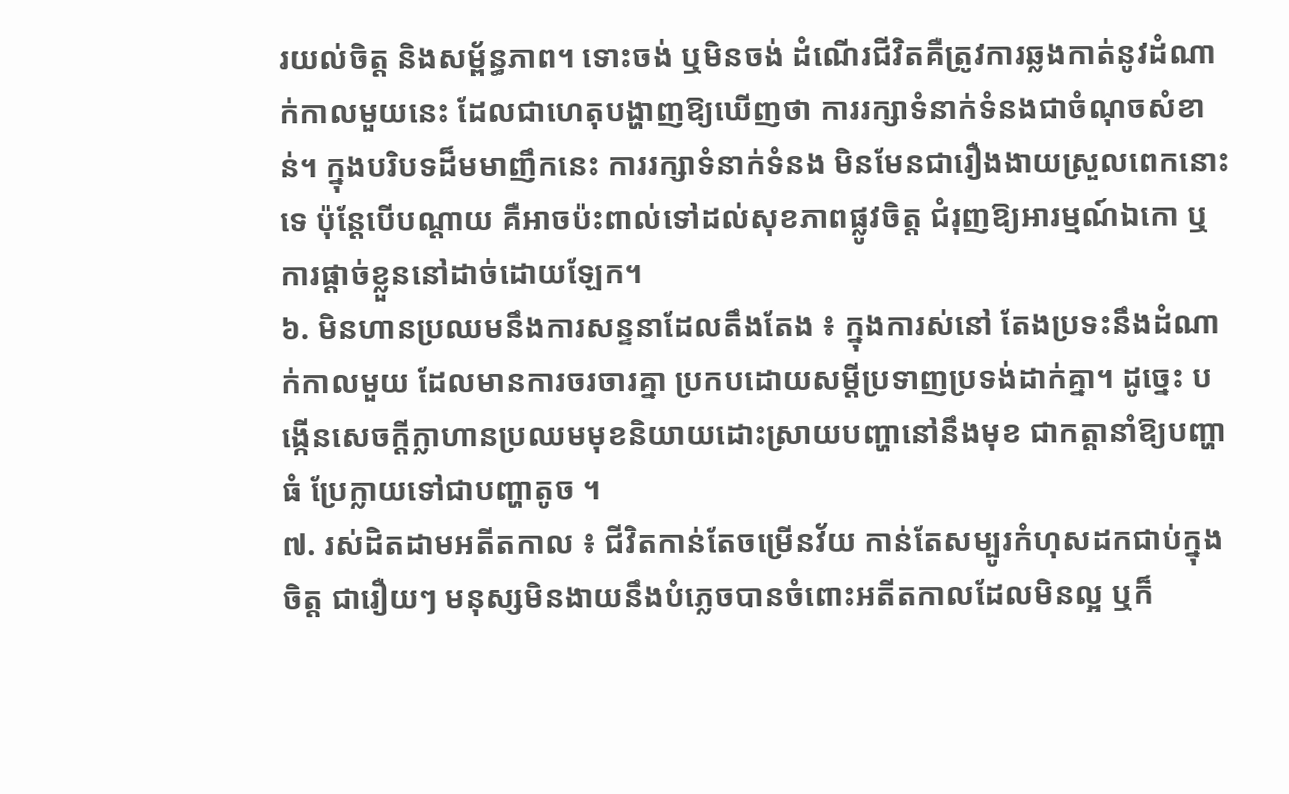រយល់ចិត្ត និងសម្ព័ន្ធភាព។ ទោះចង់ ឬមិនចង់ ដំណើរជីវិតគឺត្រូវការឆ្លងកាត់នូវដំណាក់កាលមួយនេះ ដែលជាហេតុបង្ហាញឱ្យឃើញថា ការរក្សាទំនាក់ទំនងជាចំណុចសំខាន់។ ក្នុងបរិបទដ៏មមាញឹកនេះ ការរក្សាទំនាក់ទំនង មិនមែនជារឿងងាយស្រួលពេកនោះទេ ប៉ុន្តែបើបណ្តាយ គឺអាចប៉ះពាល់ទៅដល់សុខភាពផ្លូវចិត្ត ជំរុញឱ្យអារម្មណ៍ឯកោ ឬការផ្តាច់ខ្លួននៅដាច់ដោយឡែក។
៦. មិនហានប្រឈមនឹងការសន្ទនាដែលតឹងតែង ៖ ក្នុងការស់នៅ តែងប្រទះនឹងដំណាក់កាលមួយ ដែលមានការចរចារគ្នា ប្រកបដោយសម្តីប្រទាញប្រទង់ដាក់គ្នា។ ដូច្នេះ បង្កើនសេចក្ដីក្លាហានប្រឈមមុខនិយាយដោះស្រាយបញ្ហានៅនឹងមុខ ជាកត្តានាំឱ្យបញ្ហាធំ ប្រែក្លាយទៅជាបញ្ហាតូច ។
៧. រស់ដិតដាមអតីតកាល ៖ ជីវិតកាន់តែចម្រើនវ័យ កាន់តែសម្បូរកំហុសដកជាប់ក្នុងចិត្ត ជារឿយៗ មនុស្សមិនងាយនឹងបំភ្លេចបានចំពោះអតីតកាលដែលមិនល្អ ឬក៏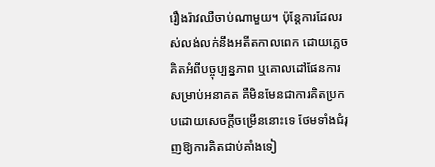រឿងរ៉ាវឈឺចាប់ណាមួយ។ ប៉ុន្តែការដែលរស់លង់លក់នឹងអតីតកាលពេក ដោយភ្លេចគិតអំពីបច្ចុប្បន្នភាព ឬគោលដៅផែនការសម្រាប់អនាគត គឺមិនមែនជាការគិតប្រកបដោយសេចក្ដីចម្រើននោះទេ ថែមទាំងជំរុញឱ្យការគិតជាប់គាំងទៀ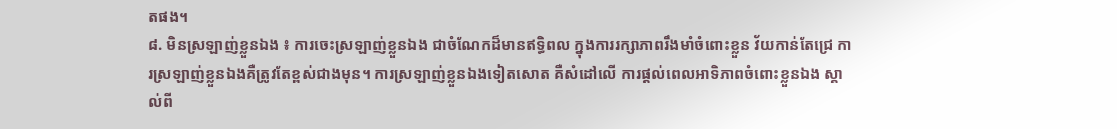តផង។
៨. មិនស្រឡាញ់ខ្លួនឯង ៖ ការចេះស្រឡាញ់ខ្លួនឯង ជាចំណែកដ៏មានឥទ្ធិពល ក្នុងការរក្សាភាពរឹងមាំចំពោះខ្លួន វ័យកាន់តែជ្រេ ការស្រឡាញ់ខ្លួនឯងគឺត្រូវតែខ្ពស់ជាងមុន។ ការស្រឡាញ់ខ្លួនឯងទៀតសោត គឺសំដៅលើ ការផ្តល់ពេលអាទិភាពចំពោះខ្លួនឯង ស្គាល់ពី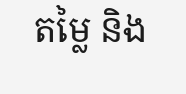តម្លៃ និង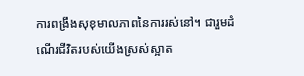ការពង្រឹងសុខុមាលភាពនៃការរស់នៅ។ ជារួមដំណើរជីវិតរបស់យើងស្រស់ស្អាត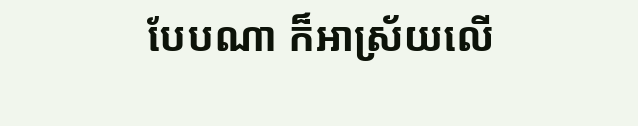បែបណា ក៏អាស្រ័យលើ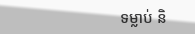ទម្លាប់ និ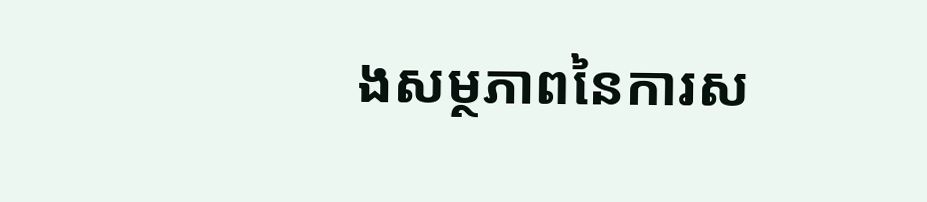ងសម្ថភាពនៃការស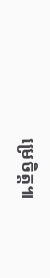ម្រេចិត្ត៕